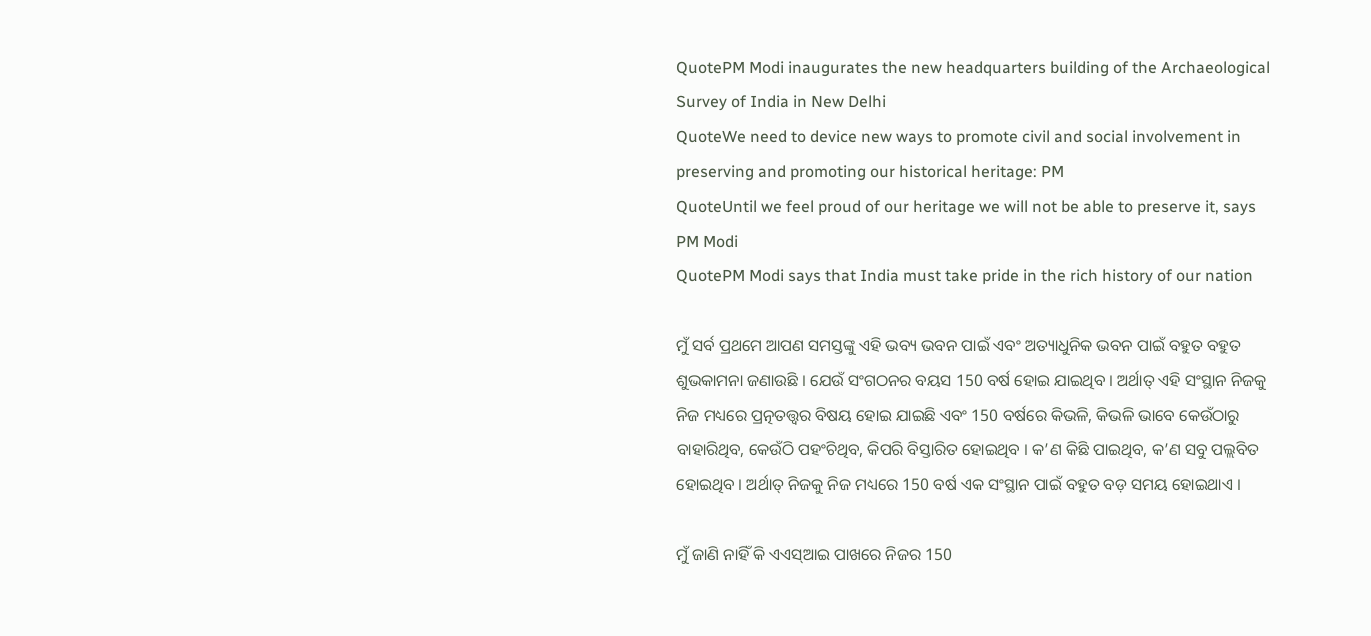QuotePM Modi inaugurates the new headquarters building of the Archaeological Survey of India in New Delhi
QuoteWe need to device new ways to promote civil and social involvement in preserving and promoting our historical heritage: PM
QuoteUntil we feel proud of our heritage we will not be able to preserve it, says PM Modi
QuotePM Modi says that India must take pride in the rich history of our nation

ମୁଁ ସର୍ବ ପ୍ରଥମେ ଆପଣ ସମସ୍ତଙ୍କୁ ଏହି ଭବ୍ୟ ଭବନ ପାଇଁ ଏବଂ ଅତ୍ୟାଧୁନିକ ଭବନ ପାଇଁ ବହୁତ ବହୁତ ଶୁଭକାମନା ଜଣାଉଛି । ଯେଉଁ ସଂଗଠନର ବୟସ 150 ବର୍ଷ ହୋଇ ଯାଇଥିବ । ଅର୍ଥାତ୍ ଏହି ସଂସ୍ଥାନ ନିଜକୁ ନିଜ ମଧ୍ୟରେ ପ୍ରତ୍ନତତ୍ତ୍ଵର ବିଷୟ ହୋଇ ଯାଇଛି ଏବଂ 150 ବର୍ଷରେ କିଭଳି, କିଭଳି ଭାବେ କେଉଁଠାରୁ ବାହାରିଥିବ, କେଉଁଠି ପହଂଚିଥିବ, କିପରି ବିସ୍ତାରିତ ହୋଇଥିବ । କ’ଣ କିଛି ପାଇଥିବ, କ’ଣ ସବୁ ପଲ୍ଲବିତ ହୋଇଥିବ । ଅର୍ଥାତ୍ ନିଜକୁ ନିଜ ମଧ୍ୟରେ 150 ବର୍ଷ ଏକ ସଂସ୍ଥାନ ପାଇଁ ବହୁତ ବଡ଼ ସମୟ ହୋଇଥାଏ ।

ମୁଁ ଜାଣି ନାହିଁ କି ଏଏସ୍ଆଇ ପାଖରେ ନିଜର 150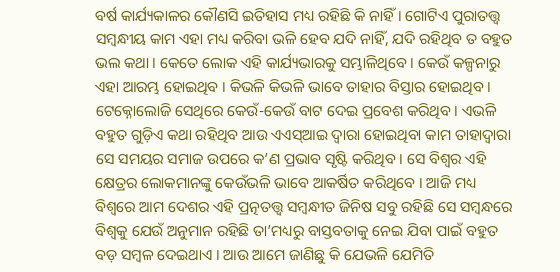ବର୍ଷ କାର୍ଯ୍ୟକାଳର କୌଣସି ଇତିହାସ ମଧ୍ୟ ରହିଛି କି ନାହିଁ । ଗୋଟିଏ ପୁରାତତ୍ତ୍ଵ ସମ୍ବନ୍ଧୀୟ କାମ ଏହା ମଧ୍ୟ କରିବା ଭଳି ହେବ ଯଦି ନାହିଁ, ଯଦି ରହିଥିବ ତ ବହୁତ ଭଲ କଥା । କେତେ ଲୋକ ଏହି କାର୍ଯ୍ୟଭାରକୁ ସମ୍ଭାଳିଥିବେ । କେଉଁ କଳ୍ପନାରୁ ଏହା ଆରମ୍ଭ ହୋଇଥିବ । କିଭଳି କିଭଳି ଭାବେ ତାହାର ବିସ୍ତାର ହୋଇଥିବ । ଟେକ୍ନୋଲୋଜି ସେଥିରେ କେଉଁ-କେଉଁ ବାଟ ଦେଇ ପ୍ରବେଶ କରିଥିବ । ଏଭଳି ବହୁତ ଗୁଡ଼ିଏ କଥା ରହିଥିବ ଆଉ ଏଏସ୍ଆଇ ଦ୍ୱାରା ହୋଇଥିବା କାମ ତାହାଦ୍ୱାରା ସେ ସମୟର ସମାଜ ଉପରେ କ’ଣ ପ୍ରଭାବ ସୃଷ୍ଟି କରିଥିବ । ସେ ବିଶ୍ୱର ଏହି କ୍ଷେତ୍ରର ଲୋକମାନଙ୍କୁ କେଉଁଭଳି ଭାବେ ଆକର୍ଷିତ କରିଥିବେ । ଆଜି ମଧ୍ୟ ବିଶ୍ୱରେ ଆମ ଦେଶର ଏହି ପ୍ରତ୍ନତତ୍ତ୍ଵ ସମ୍ବନ୍ଧୀତ ଜିନିଷ ସବୁ ରହିଛି ସେ ସମ୍ବନ୍ଧରେ ବିଶ୍ୱକୁ ଯେଉଁ ଅନୁମାନ ରହିଛି ତା’ମଧ୍ୟରୁ ବାସ୍ତବତାକୁ ନେଇ ଯିବା ପାଇଁ ବହୁତ ବଡ଼ ସମ୍ବଳ ଦେଇଥାଏ । ଆଉ ଆମେ ଜାଣିଛୁ କି ଯେଭଳି ଯେମିତି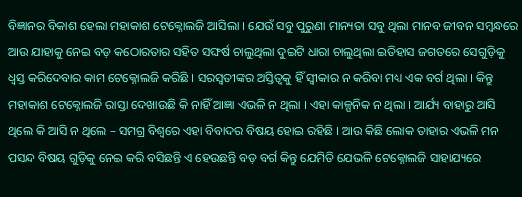ବିଜ୍ଞାନର ବିକାଶ ହେଲା ମହାକାଶ ଟେକ୍ନୋଲଜି ଆସିଲା । ଯେଉଁ ସବୁ ପୁରୁଣା ମାନ୍ୟତା ସବୁ ଥିଲା ମାନବ ଜୀବନ ସମ୍ବନ୍ଧରେ ଆଉ ଯାହାକୁ ନେଇ ବଡ଼ କଠୋରତାର ସହିତ ସଙ୍ଘର୍ଷ ଚାଲୁଥିଲା ଦୁଇଟି ଧାରା ଚାଲୁଥିଲା ଇତିହାସ ଜଗତରେ ସେଗୁଡ଼ିକୁ ଧ୍ୱସ୍ତ କରିଦେବାର କାମ ଟେକ୍ନୋଲଜି କରିଛି । ସରସ୍ୱତୀଙ୍କର ଅସ୍ତିତ୍ୱକୁ ହିଁ ସ୍ୱୀକାର ନ କରିବା ମଧ୍ୟ ଏକ ବର୍ଗ ଥିଲା । କିନ୍ତୁ ମହାକାଶ ଟେକ୍ନୋଲଜି ରାସ୍ତା ଦେଖାଉଛି କି ନାହିଁ ଆଜ୍ଞା ଏଭଳି ନ ଥିଲା । ଏହା କାଳ୍ପନିକ ନ ଥିଲା । ଆର୍ଯ୍ୟ ବାହାରୁ ଆସି ଥିଲେ କି ଆସି ନ ଥିଲେ – ସମଗ୍ର ବିଶ୍ୱରେ ଏହା ବିବାଦର ବିଷୟ ହୋଇ ରହିଛି । ଆଉ କିଛି ଲୋକ ତାହାର ଏଭଳି ମନ ପସନ୍ଦ ବିଷୟ ଗୁଡ଼ିକୁ ନେଇ କରି ବସିଛନ୍ତି ଏ ହେଉଛନ୍ତି ବଡ଼ ବର୍ଗ କିନ୍ତୁ ଯେମିତି ଯେଭଳି ଟେକ୍ନୋଲଜି ସାହାଯ୍ୟରେ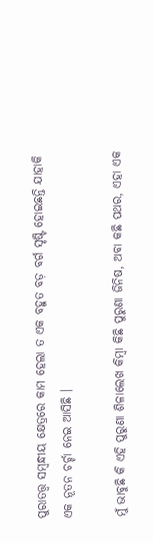ପୁରାତତ୍ତ୍ଵ ସମ୍ବନ୍ଧୀୟ କ୍ଷେତ୍ରରେ କାମ ହେଲା ତ ଏକ ବହୁତ ବଡ଼ ବର୍ଗ ସୃଷ୍ଟି ହୋଇଛନ୍ତି ଯାହାକି ଏକ ନୂତନ ଚର୍ଚ୍ଚା ନେଇ ଆସିଛି ।

ମୁଁ ଭାବୁଛି କି ଏହି ପୁରୁଣା ଶିଳାଲେଖ କିମ୍ବା କିଛି ପୁରୁଣା ଜିନିଷ, ଅବା କଛି ପଥର, ଏହା ଏକ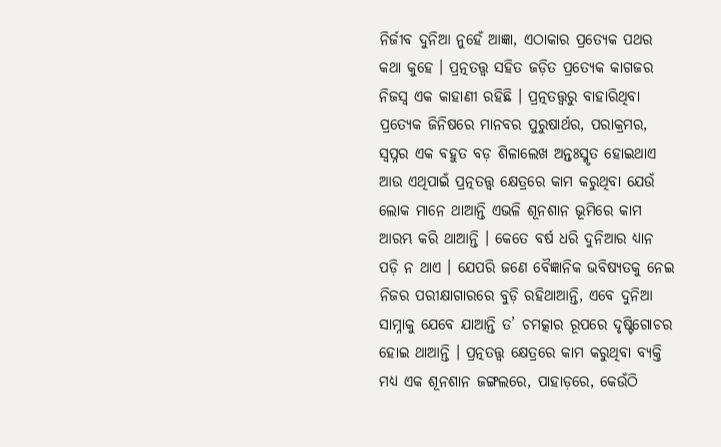ନିର୍ଜୀବ ଦୁନିଆ ନୁହେଁ ଆଜ୍ଞା, ଏଠାକାର ପ୍ରତ୍ୟେକ ପଥର କଥା କୁହେ । ପ୍ରତ୍ନତତ୍ତ୍ଵ ସହିତ ଜଡ଼ିତ ପ୍ରତ୍ୟେକ କାଗଜର ନିଜସ୍ୱ ଏକ କାହାଣୀ ରହିଛି । ପ୍ରତ୍ନତତ୍ତ୍ଵରୁ ବାହାରିଥିବା ପ୍ରତ୍ୟେକ ଜିନିଷରେ ମାନବର ପୁରୁଷାର୍ଥର, ପରାକ୍ରମର, ସ୍ୱପ୍ନର ଏକ ବହୁତ ବଡ଼ ଶିଳାଲେଖ ଅନ୍ତଃସ୍ମୃତ ହୋଇଥାଏ ଆଉ ଏଥିପାଇଁ ପ୍ରତ୍ନତତ୍ତ୍ଵ କ୍ଷେତ୍ରରେ କାମ କରୁଥିବା ଯେଉଁ ଲୋକ ମାନେ ଥାଆନ୍ତି ଏଭଳି ଶୂନଶାନ ଭୂମିରେ କାମ ଆରମ୍ଭ କରି ଥାଆନ୍ତି । କେତେ ବର୍ଷ ଧରି ଦୁନିଆର ଧ୍ୟାନ ପଡ଼ି ନ ଥାଏ । ଯେପରି ଜଣେ ବୈଜ୍ଞାନିକ ଭବିଷ୍ୟତକୁ ନେଇ ନିଜର ପରୀକ୍ଷାଗାରରେ ବୁଡ଼ି ରହିଥାଆନ୍ତି, ଏବେ ଦୁନିଆ ସାମ୍ନାକୁ ଯେବେ ଯାଆନ୍ତି ତ’ ଚମତ୍କାର ରୂପରେ ଦୃଷ୍ଟିଗୋଚର ହୋଇ ଥାଆନ୍ତି । ପ୍ରତ୍ନତତ୍ତ୍ଵ କ୍ଷେତ୍ରରେ କାମ କରୁଥିବା ବ୍ୟକ୍ତି ମଧ୍ୟ ଏକ ଶୂନଶାନ ଜଙ୍ଗଲରେ, ପାହାଡ଼ରେ, କେଉଁଠି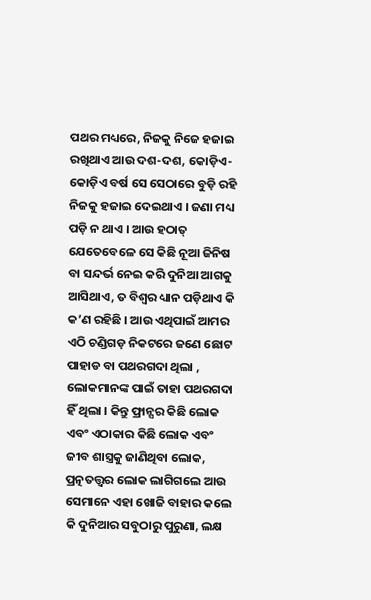ପଥର ମଧ୍ୟରେ, ନିଜକୁ ନିଜେ ହଜାଇ ରଖିଥାଏ ଆଉ ଦଶ-ଦଶ, କୋଡ଼ିଏ-କୋଡ଼ିଏ ବର୍ଷ ସେ ସେଠାରେ ବୁଡ଼ି ରହି ନିଜକୁ ହଜାଇ ଦେଇଥାଏ । ଜଣା ମଧ୍ୟ ପଡ଼ି ନ ଥାଏ । ଆଉ ହଠାତ୍ ଯେତେବେଳେ ସେ କିଛି ନୂଆ ଜିନିଷ ବା ସନ୍ଦର୍ଭ ନେଇ କରି ଦୁନିଆ ଆଗକୁ ଆସିଥାଏ, ତ ବିଶ୍ୱର ଧ୍ୟାନ ପଡ଼ିଥାଏ କି କ’ଣ ରହିଛି । ଆଉ ଏଥିପାଇଁ ଆମର ଏଠି ଚଣ୍ଡିଗଡ଼ ନିକଟରେ ଜଣେ ଛୋଟ ପାହାଡ ବା ପଥରଗଦା ଥିଲା , ଲୋକମାନଙ୍କ ପାଇଁ ତାହା ପଥରଗଦା ହିଁ ଥିଲା । କିନ୍ତୁ ଫ୍ରାନ୍ସର କିଛି ଲୋକ ଏବଂ ଏଠାକାର କିଛି ଲୋକ ଏବଂ ଜୀବ ଶାସ୍ତ୍ରକୁ ଜାଣିଥିବା ଲୋକ, ପ୍ରତ୍ନତତ୍ତ୍ଵର ଲୋକ ଲାଗିଗଲେ ଆଉ ସେମାନେ ଏହା ଖୋଜି ବାହାର କଲେ କି ଦୁନିଆର ସବୁଠାରୁ ପୁରୁଣା, ଲକ୍ଷ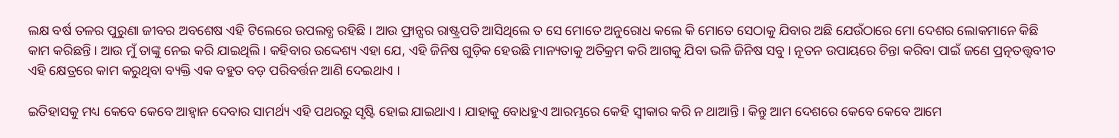ଲକ୍ଷ ବର୍ଷ ତଳର ପୁରୁଣା ଜୀବର ଅବଶେଷ ଏହି ଟିଲେରେ ଉପଲବ୍ଧ ରହିଛି । ଆଉ ଫ୍ରାନ୍ସର ରାଷ୍ଟ୍ରପତି ଆସିଥିଲେ ତ ସେ ମୋତେ ଅନୁରୋଧ କଲେ କି ମୋତେ ସେଠାକୁ ଯିବାର ଅଛି ଯେଉଁଠାରେ ମୋ ଦେଶର ଲୋକମାନେ କିଛି କାମ କରିଛନ୍ତି । ଆଉ ମୁଁ ତାଙ୍କୁ ନେଇ କରି ଯାଇଥିଲି । କହିବାର ଉଦ୍ଦେଶ୍ୟ ଏହା ଯେ, ଏହି ଜିନିଷ ଗୁଡ଼ିକ ହେଉଛି ମାନ୍ୟତାକୁ ଅତିକ୍ରମ କରି ଆଗକୁ ଯିବା ଭଳି ଜିନିଷ ସବୁ । ନୂତନ ଉପାୟରେ ଚିନ୍ତା କରିବା ପାଇଁ ଜଣେ ପ୍ରତ୍ନତତ୍ତ୍ଵବୀତ ଏହି କ୍ଷେତ୍ରରେ କାମ କରୁଥିବା ବ୍ୟକ୍ତି ଏକ ବହୁତ ବଡ଼ ପରିବର୍ତ୍ତନ ଆଣି ଦେଇଥାଏ ।

ଇତିହାସକୁ ମଧ୍ୟ କେବେ କେବେ ଆହ୍ୱାନ ଦେବାର ସାମର୍ଥ୍ୟ ଏହି ପଥରରୁ ସୃଷ୍ଟି ହୋଇ ଯାଇଥାଏ । ଯାହାକୁ ବୋଧହୁଏ ଆରମ୍ଭରେ କେହି ସ୍ୱୀକାର କରି ନ ଥାଆନ୍ତି । କିନ୍ତୁ ଆମ ଦେଶରେ କେବେ କେବେ ଆମେ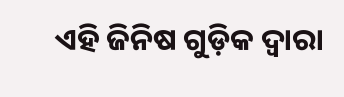ଏହି ଜିନିଷ ଗୁଡ଼ିକ ଦ୍ୱାରା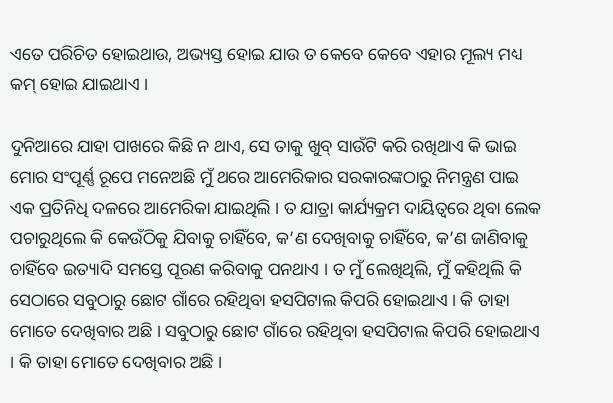ଏତେ ପରିଚିତ ହୋଇଥାଉ, ଅଭ୍ୟସ୍ତ ହୋଇ ଯାଉ ତ କେବେ କେବେ ଏହାର ମୂଲ୍ୟ ମଧ୍ୟ କମ୍ ହୋଇ ଯାଇଥାଏ ।

ଦୁନିଆରେ ଯାହା ପାଖରେ କିଛି ନ ଥାଏ, ସେ ତାକୁ ଖୁବ୍ ସାଉଁଟି କରି ରଖିଥାଏ କି ଭାଇ ମୋର ସଂପୂର୍ଣ୍ଣ ରୂପେ ମନେଅଛି ମୁଁ ଥରେ ଆମେରିକାର ସରକାରଙ୍କଠାରୁ ନିମନ୍ତ୍ରଣ ପାଇ ଏକ ପ୍ରତିନିଧି ଦଳରେ ଆମେରିକା ଯାଇଥିଲି । ତ ଯାତ୍ରା କାର୍ଯ୍ୟକ୍ରମ ଦାୟିତ୍ୱରେ ଥିବା ଲେକ ପଚାରୁଥିଲେ କି କେଉଁଠିକୁ ଯିବାକୁ ଚାହିଁବେ, କ’ଣ ଦେଖିବାକୁ ଚାହିଁବେ, କ’ଣ ଜାଣିବାକୁ ଚାହିଁବେ ଇତ୍ୟାଦି ସମସ୍ତେ ପୂରଣ କରିବାକୁ ପନଥାଏ । ତ ମୁଁ ଲେଖିଥିଲି, ମୁଁ କହିଥିଲି କି ସେଠାରେ ସବୁଠାରୁ ଛୋଟ ଗାଁରେ ରହିଥିବା ହସପିଟାଲ କିପରି ହୋଇଥାଏ । କି ତାହା ମୋତେ ଦେଖିବାର ଅଛି । ସବୁଠାରୁ ଛୋଟ ଗାଁରେ ରହିଥିବା ହସପିଟାଲ କିପରି ହୋଇଥାଏ । କି ତାହା ମୋତେ ଦେଖିବାର ଅଛି ।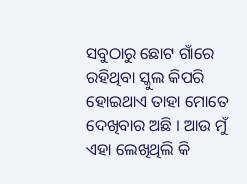ସବୁଠାରୁ ଛୋଟ ଗାଁରେ ରହିଥିବା ସ୍କୁଲ କିପରି ହୋଇଥାଏ ତାହା ମୋତେ ଦେଖିବାର ଅଛି । ଆଉ ମୁଁ ଏହା ଲେଖିଥିଲି କି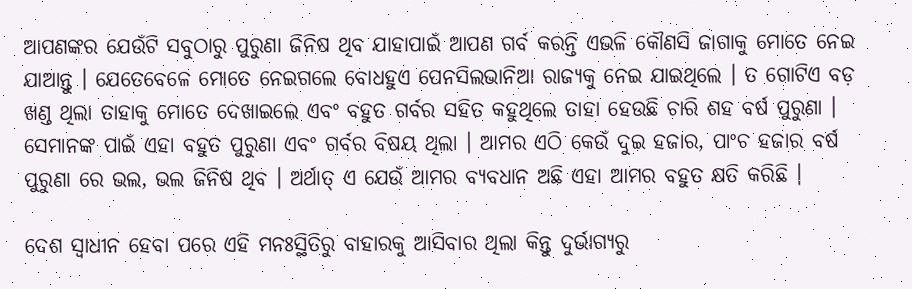ଆପଣଙ୍କର ଯେଉଁଟି ସବୁଠାରୁ ପୁରୁଣା ଜିନିଷ ଥିବ ଯାହାପାଇଁ ଆପଣ ଗର୍ବ କରନ୍ତି ଏଭଳି କୌଣସି ଜାଗାକୁ ମୋତେ ନେଇ ଯାଆନ୍ତୁ । ଯେତେବେଳେ ମୋତେ ନେଇଗଲେ ବୋଧହୁଏ ପେନସିଲଭାନିଆ ରାଜ୍ୟକୁ ନେଇ ଯାଇଥିଲେ । ତ ଗୋଟିଏ ବଡ଼ ଖଣ୍ଡ ଥିଲା ତାହାକୁ ମୋତେ ଦେଖାଇଲେ ଏବଂ ବହୁତ ଗର୍ବର ସହିତ କହୁଥିଲେ ତାହା ହେଉଛି ଚାରି ଶହ ବର୍ଷ ପୁରୁଣା । ସେମାନଙ୍କ ପାଇଁ ଏହା ବହୁତ ପୁରୁଣା ଏବଂ ଗର୍ବର ବିଷୟ ଥିଲା । ଆମର ଏଠି କେଉଁ ଦୁଇ ହଜାର, ପାଂଚ ହଜାର ବର୍ଷ ପୁରୁଣା ରେ ଭଲ, ଭଲ ଜିନିଷ ଥିବ । ଅର୍ଥାତ୍ ଏ ଯେଉଁ ଆମର ବ୍ୟବଧାନ ଅଛି ଏହା ଆମର ବହୁତ କ୍ଷତି କରିଛି ।

ଦେଶ ସ୍ୱାଧୀନ ହେବା ପରେ ଏହି ମନଃସ୍ଥିତିରୁ ବାହାରକୁ ଆସିବାର ଥିଲା କିନ୍ତୁ ଦୁର୍ଭାଗ୍ୟରୁ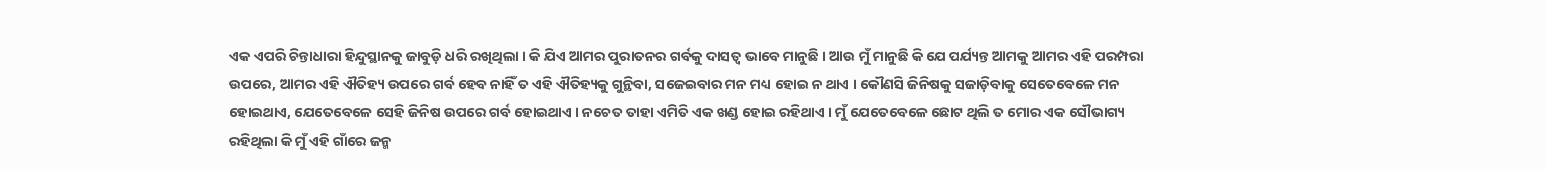ଏକ ଏପରି ଚିନ୍ତାଧାରା ହିନ୍ଦୁସ୍ଥାନକୁ ଜାବୁଡ଼ି ଧରି ରଖିଥିଲା । କି ଯିଏ ଆମର ପୁରାତନର ଗର୍ବକୁ ଦାସତ୍ୱ ଭାବେ ମାନୁଛି । ଆଉ ମୁଁ ମାନୁଛି କି ଯେ ପର୍ଯ୍ୟନ୍ତ ଆମକୁ ଆମର ଏହି ପରମ୍ପରା ଉପରେ, ଆମର ଏହି ଐତିହ୍ୟ ଉପରେ ଗର୍ବ ହେବ ନାହିଁ ତ ଏହି ଐତିହ୍ୟକୁ ଗୁନ୍ଥିବା, ସଜେଇବାର ମନ ମଧ୍ୟ ହୋଇ ନ ଥାଏ । କୌଣସି ଜିନିଷକୁ ସଜାଡ଼ିବାକୁ ସେତେବେଳେ ମନ ହୋଇଥାଏ, ଯେତେବେଳେ ସେହି ଜିନିଷ ଉପରେ ଗର୍ବ ହୋଇଥାଏ । ନଚେତ ତାହା ଏମିତି ଏକ ଖଣ୍ଡ ହୋଇ ରହିଥାଏ । ମୁଁ ଯେତେବେଳେ ଛୋଟ ଥିଲି ତ ମୋର ଏକ ସୌଭାଗ୍ୟ ରହିଥିଲା କି ମୁଁ ଏହି ଗାଁରେ ଜନ୍ମ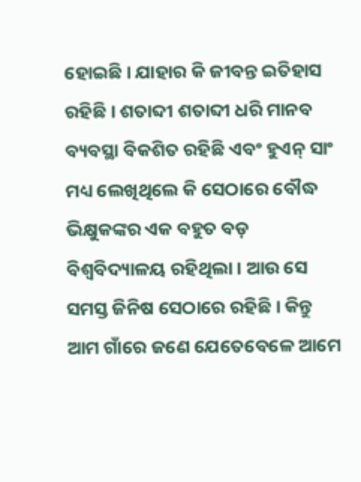ହୋଇଛି । ଯାହାର କି ଜୀବନ୍ତ ଇତିହାସ ରହିଛି । ଶତାବ୍ଦୀ ଶତାବ୍ଦୀ ଧରି ମାନବ ବ୍ୟବସ୍ଥା ବିକଶିତ ରହିଛି ଏବଂ ହୁଏନ୍ ସାଂ ମଧ୍ୟ ଲେଖିଥିଲେ କି ସେଠାରେ ବୌଦ୍ଧ ଭିକ୍ଷୁକଙ୍କର ଏକ ବହୁତ ବଡ଼ ବିଶ୍ୱବିଦ୍ୟାଳୟ ରହିଥିଲା । ଆଉ ସେ ସମସ୍ତ ଜିନିଷ ସେଠାରେ ରହିଛି । କିନ୍ତୁ ଆମ ଗାଁରେ ଜଣେ ଯେତେବେଳେ ଆମେ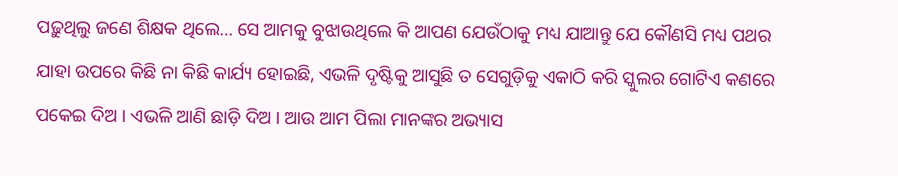ପଢ଼ୁଥିଲୁ ଜଣେ ଶିକ୍ଷକ ଥିଲେ… ସେ ଆମକୁ ବୁଝାଉଥିଲେ କି ଆପଣ ଯେଉଁଠାକୁ ମଧ୍ୟ ଯାଆନ୍ତୁ ଯେ କୌଣସି ମଧ୍ୟ ପଥର ଯାହା ଉପରେ କିଛି ନା କିଛି କାର୍ଯ୍ୟ ହୋଇଛି, ଏଭଳି ଦୃଷ୍ଟିକୁ ଆସୁଛି ତ ସେଗୁଡ଼ିକୁ ଏକାଠି କରି ସ୍କୁଲର ଗୋଟିଏ କଣରେ ପକେଇ ଦିଅ । ଏଭଳି ଆଣି ଛାଡ଼ି ଦିଅ । ଆଉ ଆମ ପିଲା ମାନଙ୍କର ଅଭ୍ୟାସ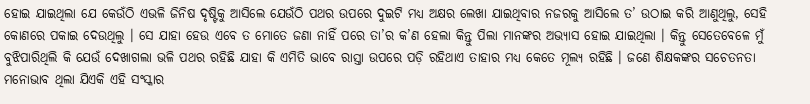ହୋଇ ଯାଇଥିଲା ଯେ କେଉଁଠି ଏଭଳି ଜିନିଷ ଦୃଷ୍ଟିକୁ ଆସିଲେ ଯେଉଁଠି ପଥର ଉପରେ ଦୁଇଟି ମଧ୍ୟ ଅକ୍ଷର ଲେଖା ଯାଇଥିବାର ନଜରକୁ ଆସିଲେ ତ’ ଉଠାଇ କରି ଆଣୁଥିଲୁ, ସେହି କୋଣରେ ପକାଇ ଦେଉଥିଲୁ । ସେ ଯାହା ହେଉ ଏବେ ତ ମୋତେ ଜଣା ନାହିଁ ପରେ ତା’ର କ’ଣ ହେଲା କିନ୍ତୁ ପିଲା ମାନଙ୍କର ଅଭ୍ୟାସ ହୋଇ ଯାଇଥିଲା । କିନ୍ତୁ ସେତେବେଳେ ମୁଁ ବୁଝିପାରିଥିଲି କି ଯେଉଁ ଦେଖାଗଲା ଭଳି ପଥର ରହିଛି ଯାହା କି ଏମିତି ଭାବେ ରାସ୍ତା ଉପରେ ପଡ଼ି ରହିଥାଏ ତାହାର ମଧ୍ୟ କେତେ ମୂଲ୍ୟ ରହିଛି । ଜଣେ ଶିକ୍ଷକଙ୍କର ସଚେତନତା ମନୋଭାବ ଥିଲା ଯିଏକି ଏହି ସଂସ୍କାର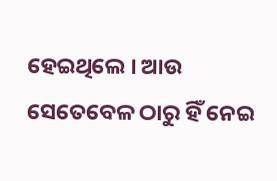ହେଇଥିଲେ । ଆଉ ସେତେବେଳ ଠାରୁ ହିଁ ନେଇ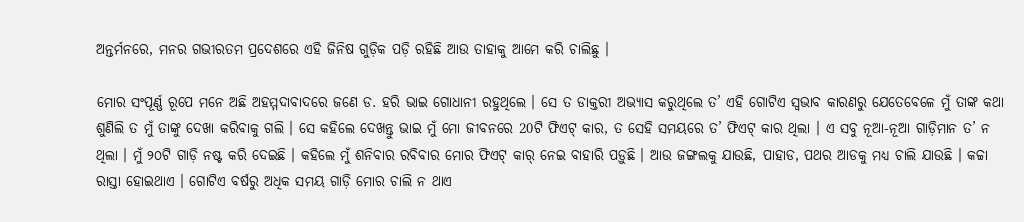ଅନ୍ତର୍ମନରେ, ମନର ଗଭୀରତମ ପ୍ରଦେଶରେ ଏହି ଜିନିଷ ଗୁଡ଼ିକ ପଡ଼ି ରହିଛି ଆଉ ତାହାକୁ ଆମେ କରି ଚାଲିଛୁ ।

ମୋର ସଂପୂର୍ଣ୍ଣ ରୂପେ ମନେ ଅଛି ଅହମ୍ମଦାବାଦରେ ଜଣେ ଡ. ହରି ଭାଇ ଗୋଧାନୀ ରହୁଥିଲେ । ସେ ତ ଡାକ୍ତରୀ ଅଭ୍ୟାସ କରୁଥିଲେ ତ’ ଏହି ଗୋଟିଏ ସ୍ୱଭାବ କାରଣରୁ ଯେତେବେଳେ ମୁଁ ତାଙ୍କ କଥା ଶୁଣିଲି ତ ମୁଁ ତାଙ୍କୁ ଦେଖା କରିବାକୁ ଗଲି । ସେ କହିଲେ ଦେଖନ୍ତୁ ଭାଇ ମୁଁ ମୋ ଜୀବନରେ 20ଟି ଫିଏଟ୍ କାର, ତ ସେହି ସମୟରେ ତ’ ଫିଏଟ୍ କାର ଥିଲା । ଏ ସବୁ ନୂଆ-ନୂଆ ଗାଡ଼ିମାନ ତ’ ନ ଥିଲା । ମୁଁ ୨୦ଟି ଗାଡ଼ି ନଷ୍ଟ କରି ଦେଇଛି । କହିଲେ ମୁଁ ଶନିବାର ରବିବାର ମୋର ଫିଏଟ୍ କାର୍ ନେଇ ବାହାରି ପଡ଼ୁଛି । ଆଉ ଜଙ୍ଗଲକୁ ଯାଉଛି, ପାହାଡ, ପଥର ଆଡକୁ ମଧ୍ୟ ଚାଲି ଯାଉଛି । କଚ୍ଚା ରାସ୍ତା ହୋଇଥାଏ । ଗୋଟିଏ ବର୍ଷରୁ ଅଧିକ ସମୟ ଗାଡ଼ି ମୋର ଚାଲି ନ ଥାଏ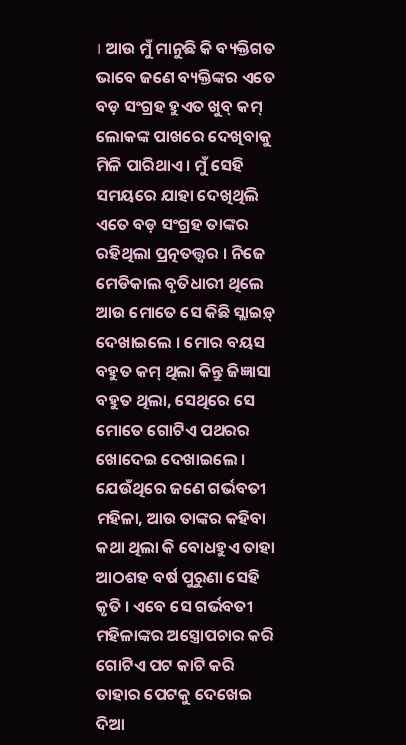। ଆଉ ମୁଁ ମାନୁଛି କି ବ୍ୟକ୍ତିଗତ ଭାବେ ଜଣେ ବ୍ୟକ୍ତିଙ୍କର ଏତେ ବଡ଼ ସଂଗ୍ରହ ହୁଏତ ଖୁବ୍ କମ୍ ଲୋକଙ୍କ ପାଖରେ ଦେଖିବାକୁ ମିଳି ପାରିଥାଏ । ମୁଁ ସେହି ସମୟରେ ଯାହା ଦେଖିଥିଲି ଏତେ ବଡ଼ ସଂଗ୍ରହ ତାଙ୍କର ରହିଥିଲା ପ୍ରତ୍ନତତ୍ତ୍ଵର । ନିଜେ ମେଡିକାଲ ବୃତିଧାରୀ ଥିଲେ ଆଉ ମୋତେ ସେ କିଛି ସ୍ଲାଇଡ଼୍ ଦେଖାଇଲେ । ମୋର ବୟସ ବହୁତ କମ୍ ଥିଲା କିନ୍ତୁ ଜିଜ୍ଞାସା ବହୁତ ଥିଲା, ସେଥିରେ ସେ ମୋତେ ଗୋଟିଏ ପଥରର ଖୋଦେଇ ଦେଖାଇଲେ । ଯେଉଁଥିରେ ଜଣେ ଗର୍ଭବତୀ ମହିଳା, ଆଉ ତାଙ୍କର କହିବା କଥା ଥିଲା କି ବୋଧହୁଏ ତାହା ଆଠଶହ ବର୍ଷ ପୁରୁଣା ସେହି କୃତି । ଏବେ ସେ ଗର୍ଭବତୀ ମହିଳାଙ୍କର ଅସ୍ତ୍ରୋପଚାର କରି ଗୋଟିଏ ପଟ କାଟି କରି ତାହାର ପେଟକୁ ଦେଖେଇ ଦିଆ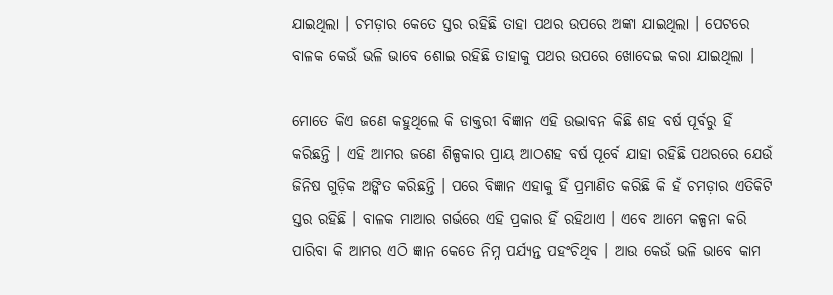ଯାଇଥିଲା । ଚମଡ଼ାର କେତେ ସ୍ତର ରହିଛି ତାହା ପଥର ଉପରେ ଅଙ୍କା ଯାଇଥିଲା । ପେଟରେ ବାଳକ କେଉଁ ଭଳି ଭାବେ ଶୋଇ ରହିଛି ତାହାକୁ ପଥର ଉପରେ ଖୋଦେଇ କରା ଯାଇଥିଲା ।

ମୋତେ କିଏ ଜଣେ କହୁଥିଲେ କି ଡାକ୍ତରୀ ବିଜ୍ଞାନ ଏହି ଉଦ୍ଭାବନ କିଛି ଶହ ବର୍ଷ ପୂର୍ବରୁ ହିଁ କରିଛନ୍ତି । ଏହି ଆମର ଜଣେ ଶିଳ୍ପକାର ପ୍ରାୟ ଆଠଶହ ବର୍ଷ ପୂର୍ବେ ଯାହା ରହିଛି ପଥରରେ ଯେଉଁ ଜିନିଷ ଗୁଡ଼ିକ ଅଙ୍କିତ କରିଛନ୍ତି । ପରେ ବିଜ୍ଞାନ ଏହାକୁ ହିଁ ପ୍ରମାଣିତ କରିଛି କି ହଁ ଚମଡ଼ାର ଏତିକିଟି ସ୍ତର ରହିଛି । ବାଳକ ମାଆର ଗର୍ଭରେ ଏହି ପ୍ରକାର ହିଁ ରହିଥାଏ । ଏବେ ଆମେ କଳ୍ପନା କରି ପାରିବା କି ଆମର ଏଠି ଜ୍ଞାନ କେତେ ନିମ୍ନ ପର୍ଯ୍ୟନ୍ତ ପହଂଚିଥିବ । ଆଉ କେଉଁ ଭଳି ଭାବେ କାମ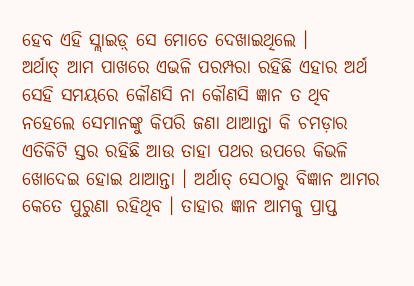ହେବ ଏହି ସ୍ଲାଇଡ଼୍ ସେ ମୋତେ ଦେଖାଇଥିଲେ ।
ଅର୍ଥାତ୍ ଆମ ପାଖରେ ଏଭଳି ପରମ୍ପରା ରହିଛି ଏହାର ଅର୍ଥ ସେହି ସମୟରେ କୌଣସି ନା କୌଣସି ଜ୍ଞାନ ତ ଥିବ ନହେଲେ ସେମାନଙ୍କୁ କିପରି ଜଣା ଥାଆନ୍ତା କି ଚମଡ଼ାର ଏତିକିଟି ସ୍ତର ରହିଛି ଆଉ ତାହା ପଥର ଉପରେ କିଭଳି ଖୋଦେଇ ହୋଇ ଥାଆନ୍ତା । ଅର୍ଥାତ୍ ସେଠାରୁ ବିଜ୍ଞାନ ଆମର କେତେ ପୁରୁଣା ରହିଥିବ । ତାହାର ଜ୍ଞାନ ଆମକୁ ପ୍ରାପ୍ତ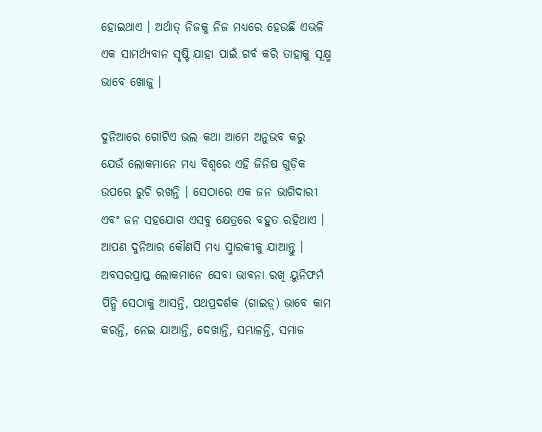ହୋଇଥାଏ । ଅର୍ଥାତ୍ ନିଜକୁ ନିଜ ମଧ୍ୟରେ ହେଉଛି ଏଭଳି ଏକ ସାମର୍ଥ୍ୟବାନ ସୃଷ୍ଟି ଯାହା ପାଇଁ ଗର୍ବ କରି ତାହାକୁ ସୂକ୍ଷ୍ମ ଭାବେ ଖୋଜୁ ।

ଦୁନିଆରେ ଗୋଟିଏ ଭଲ କଥା ଆମେ ଅନୁଭବ କରୁ ଯେଉଁ ଲୋକମାନେ ମଧ୍ୟ ବିଶ୍ୱରେ ଏହି ଜିନିଷ ଗୁଡ଼ିକ ଉପରେ ରୁଚି ରଖନ୍ତି । ସେଠାରେ ଏକ ଜନ ଭାଗିଦାରୀ ଏବଂ ଜନ ସହଯୋଗ ଏସବୁ କ୍ଷେତ୍ରରେ ବହୁତ ରହିଥାଏ । ଆପଣ ଦୁନିଆର କୌଣସି ମଧ୍ୟ ସ୍ମାରକୀକୁ ଯାଆନ୍ତୁ । ଅବସରପ୍ରାପ୍ତ ଲୋକମାନେ ସେବା ଭାବନା ରଖି ୟୁନିଫର୍ମ ପିନ୍ଧି ସେଠାକୁ ଆସନ୍ତି, ପଥପ୍ରଦର୍ଶକ (ଗାଇଡ଼୍) ଭାବେ କାମ କରନ୍ତି, ନେଇ ଯାଆନ୍ତି, ଦେଖାନ୍ତି, ସମ୍ଭାଳନ୍ତି, ସମାଜ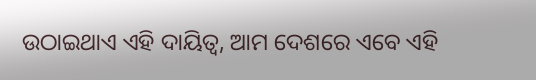ଉଠାଇଥାଏ ଏହି ଦାୟିତ୍ୱ, ଆମ ଦେଶରେ ଏବେ ଏହି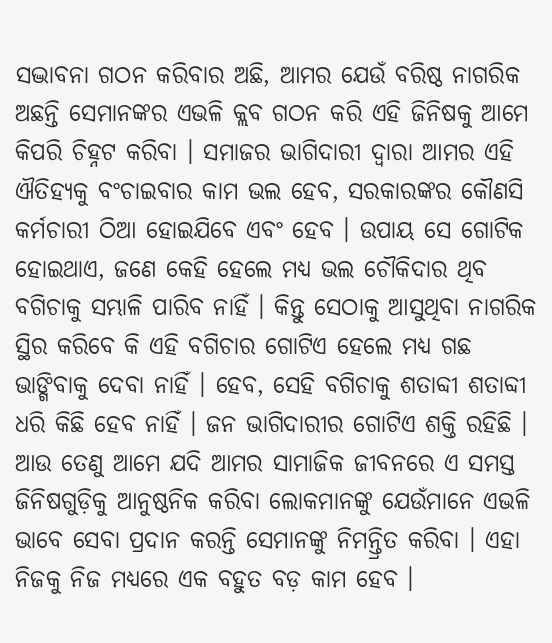ସଦ୍ଭାବନା ଗଠନ କରିବାର ଅଛି, ଆମର ଯେଉଁ ବରିଷ୍ଠ ନାଗରିକ ଅଛନ୍ତି ସେମାନଙ୍କର ଏଭଳି କ୍ଲବ ଗଠନ କରି ଏହି ଜିନିଷକୁ ଆମେ କିପରି ଚିହ୍ନଟ କରିବା । ସମାଜର ଭାଗିଦାରୀ ଦ୍ୱାରା ଆମର ଏହି ଐତିହ୍ୟକୁ ବଂଚାଇବାର କାମ ଭଲ ହେବ, ସରକାରଙ୍କର କୌଣସି କର୍ମଚାରୀ ଠିଆ ହୋଇଯିବେ ଏବଂ ହେବ । ଉପାୟ ସେ ଗୋଟିକ ହୋଇଥାଏ, ଜଣେ କେହି ହେଲେ ମଧ୍ୟ ଭଲ ଚୌକିଦାର ଥିବ ବଗିଚାକୁ ସମ୍ଭାଳି ପାରିବ ନାହିଁ । କିନ୍ତୁ ସେଠାକୁ ଆସୁଥିବା ନାଗରିକ ସ୍ଥିର କରିବେ କି ଏହି ବଗିଚାର ଗୋଟିଏ ହେଲେ ମଧ୍ୟ ଗଛ ଭାଙ୍ଗିବାକୁ ଦେବା ନାହିଁ । ହେବ, ସେହି ବଗିଚାକୁ ଶତାବ୍ଦୀ ଶତାବ୍ଦୀ ଧରି କିଛି ହେବ ନାହିଁ । ଜନ ଭାଗିଦାରୀର ଗୋଟିଏ ଶକ୍ତି ରହିଛି । ଆଉ ତେଣୁ ଆମେ ଯଦି ଆମର ସାମାଜିକ ଜୀବନରେ ଏ ସମସ୍ତ ଜିନିଷଗୁଡ଼ିକୁ ଆନୁଷ୍ଠନିକ କରିବା ଲୋକମାନଙ୍କୁ ଯେଉଁମାନେ ଏଭଳି ଭାବେ ସେବା ପ୍ରଦାନ କରନ୍ତି ସେମାନଙ୍କୁ ନିମନ୍ତ୍ରିତ କରିବା । ଏହା ନିଜକୁ ନିଜ ମଧ୍ୟରେ ଏକ ବହୁତ ବଡ଼ କାମ ହେବ ।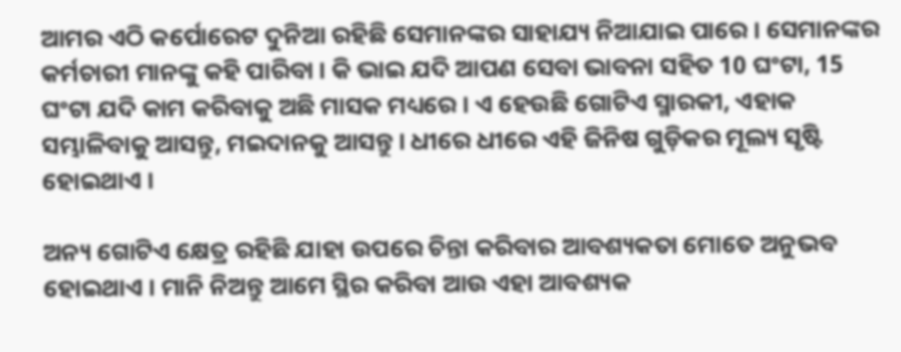ଆମର ଏଠି କର୍ପୋରେଟ ଦୁନିଆ ରହିଛି ସେମାନଙ୍କର ସାହାଯ୍ୟ ନିଆଯାଇ ପାରେ । ସେମାନଙ୍କର କର୍ମଚାରୀ ମାନଙ୍କୁ କହି ପାରିବା । କି ଭାଇ ଯଦି ଆପଣ ସେବା ଭାବନା ସହିତ 10 ଘଂଟା, 15 ଘଂଟା ଯଦି କାମ କରିବାକୁ ଅଛି ମାସକ ମଧ୍ୟରେ । ଏ ହେଉଛି ଗୋଟିଏ ସ୍ମାରକୀ, ଏହାକ ସମ୍ଭାଳିବାକୁ ଆସନ୍ତୁ, ମଇଦାନକୁ ଆସନ୍ତୁ । ଧୀରେ ଧୀରେ ଏହି ଜିନିଷ ଗୁଡ଼ିକର ମୂଲ୍ୟ ସୃଷ୍ଟି ହୋଇଥାଏ ।

ଅନ୍ୟ ଗୋଟିଏ କ୍ଷେତ୍ର ରହିଛି ଯାହା ଉପରେ ଚିନ୍ତା କରିବାର ଆବଶ୍ୟକତା ମୋତେ ଅନୁଭବ ହୋଇଥାଏ । ମାନି ନିଅନ୍ତୁ ଆମେ ସ୍ଥିର କରିବା ଆଉ ଏହା ଆବଶ୍ୟକ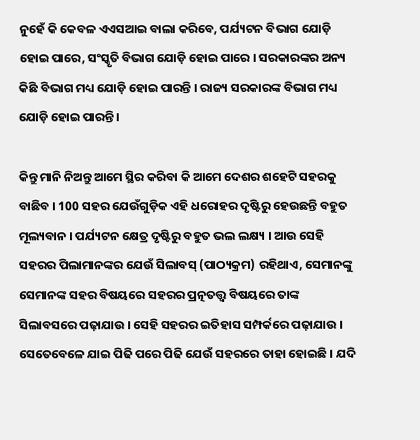ନୁହେଁ କି କେବଳ ଏଏସଆଇ ବାଲା କରିବେ, ପର୍ଯ୍ୟଟନ ବିଭାଗ ଯୋଡ଼ି ହୋଇ ପାରେ, ସଂସ୍କୃତି ବିଭାଗ ଯୋଡ଼ି ହୋଇ ପାରେ । ସରକାରଙ୍କର ଅନ୍ୟ କିଛି ବିଭାଗ ମଧ୍ୟ ଯୋଡ଼ି ହୋଇ ପାରନ୍ତି । ରାଜ୍ୟ ସରକାରଙ୍କ ବିଭାଗ ମଧ୍ୟ ଯୋଡ଼ି ହୋଇ ପାରନ୍ତି ।

କିନ୍ତୁ ମାନି ନିଅନ୍ତୁ ଆମେ ସ୍ଥିର କରିବା କି ଆମେ ଦେଶର ଶହେଟି ସହରକୁ ବାଛିବ । 100 ସହର ଯେଉଁଗୁଡ଼ିକ ଏହି ଧରୋହର ଦୃଷ୍ଟିରୁ ହେଉଛନ୍ତି ବହୁତ ମୂଲ୍ୟବାନ । ପର୍ଯ୍ୟଟନ କ୍ଷେତ୍ର ଦୃଷ୍ଟିରୁ ବହୁତ ଭଲ ଲକ୍ଷ୍ୟ । ଆଉ ସେହି ସହରର ପିଲାମାନଙ୍କର ଯେଉଁ ସିଲାବସ୍ (ପାଠ୍ୟକ୍ରମ) ରହିଥାଏ, ସେମାନଙ୍କୁ ସେମାନଙ୍କ ସହର ବିଷୟରେ ସହରର ପ୍ରତ୍ନତତ୍ତ୍ଵ ବିଷୟରେ ତାଙ୍କ ସିଲାବସରେ ପଢ଼ାଯାଉ । ସେହି ସହରର ଇତିହାସ ସମ୍ପର୍କରେ ପଢ଼ାଯାଉ । ସେତେବେଳେ ଯାଇ ପିଢି ପରେ ପିଢି ଯେଉଁ ସହରରେ ତାହା ହୋଇଛି । ଯଦି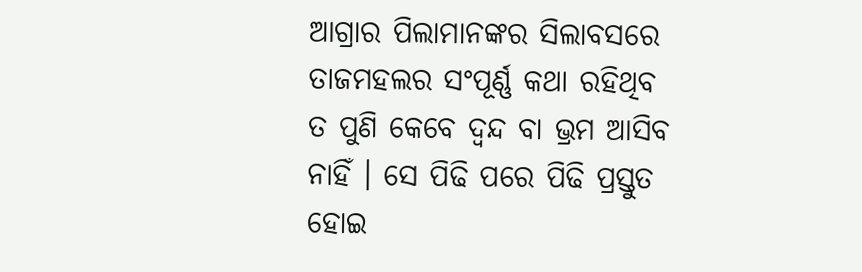ଆଗ୍ରାର ପିଲାମାନଙ୍କର ସିଲାବସରେ ତାଜମହଲର ସଂପୂର୍ଣ୍ଣ କଥା ରହିଥିବ ତ ପୁଣି କେବେ ଦ୍ୱନ୍ଦ ବା ଭ୍ରମ ଆସିବ ନାହିଁ । ସେ ପିଢି ପରେ ପିଢି ପ୍ରସ୍ତୁତ ହୋଇ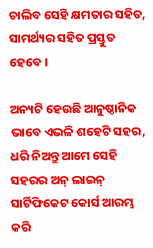ଚାଲିବ ସେହି କ୍ଷମତାର ସହିତ, ସାମର୍ଥ୍ୟର ସହିତ ପ୍ରସ୍ତୁତ ହେବେ ।

ଅନ୍ୟଟି ହେଉଛି ଆନୁଷ୍ଠାନିକ ଭାବେ ଏଭଳି ଶହେଟି ସହର, ଧରି ନିଅନ୍ତୁ ଆମେ ସେହି ସହରର ଅନ୍ ଲାଇନ୍ ସାର୍ଟିଫିକେଟ କୋର୍ସ ଆରମ୍ଭ କରି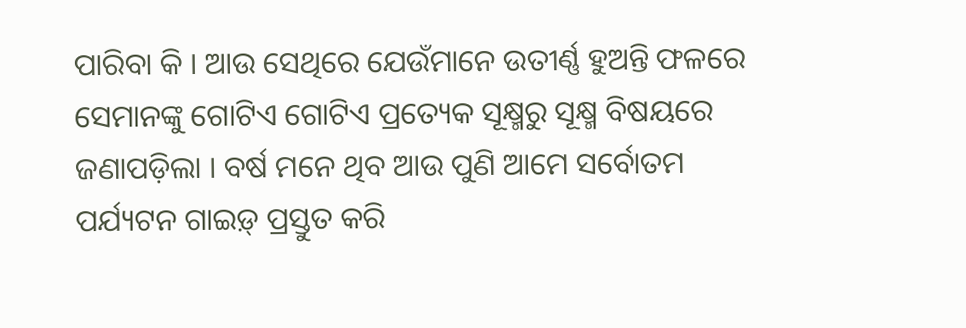ପାରିବା କି । ଆଉ ସେଥିରେ ଯେଉଁମାନେ ଉତୀର୍ଣ୍ଣ ହୁଅନ୍ତି ଫଳରେ ସେମାନଙ୍କୁ ଗୋଟିଏ ଗୋଟିଏ ପ୍ରତ୍ୟେକ ସୂକ୍ଷ୍ମରୁ ସୂକ୍ଷ୍ମ ବିଷୟରେ ଜଣାପଡ଼ିଲା । ବର୍ଷ ମନେ ଥିବ ଆଉ ପୁଣି ଆମେ ସର୍ବୋତମ ପର୍ଯ୍ୟଟନ ଗାଇଡ଼୍ ପ୍ରସ୍ତୁତ କରି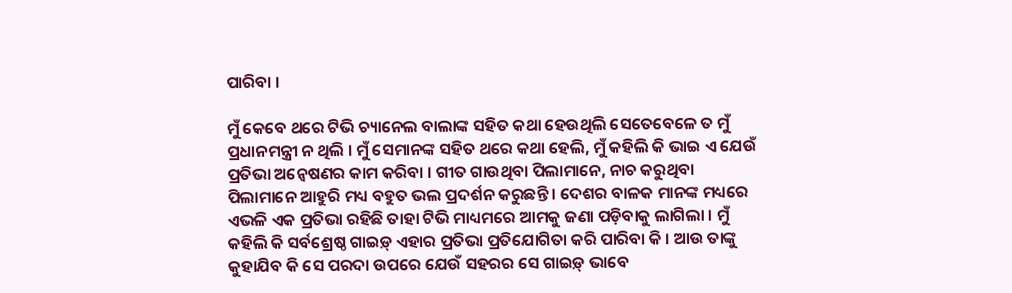ପାରିବା ।

ମୁଁ କେବେ ଥରେ ଟିଭି ଚ୍ୟାନେଲ ବାଲାଙ୍କ ସହିତ କଥା ହେଉଥିଲି ସେତେବେଳେ ତ ମୁଁ ପ୍ରଧାନମନ୍ତ୍ରୀ ନ ଥିଲି । ମୁଁ ସେମାନଙ୍କ ସହିତ ଥରେ କଥା ହେଲି, ମୁଁ କହିଲି କି ଭାଇ ଏ ଯେଉଁ ପ୍ରତିଭା ଅନ୍ୱେଷଣର କାମ କରିବା । ଗୀତ ଗାଉଥିବା ପିଲାମାନେ, ନାଚ କରୁଥିବା ପିଲାମାନେ ଆହୁରି ମଧ୍ୟ ବହୁତ ଭଲ ପ୍ରଦର୍ଶନ କରୁଛନ୍ତି । ଦେଶର ବାଳକ ମାନଙ୍କ ମଧ୍ୟରେ ଏଭଳି ଏକ ପ୍ରତିଭା ରହିଛି ତାହା ଟିଭି ମାଧ୍ୟମରେ ଆମକୁ ଜଣା ପଡ଼ିବାକୁ ଲାଗିଲା । ମୁଁ କହିଲି କି ସର୍ବଶ୍ରେଷ୍ଠ ଗାଇଡ଼୍ ଏହାର ପ୍ରତିଭା ପ୍ରତିଯୋଗିତା କରି ପାରିବା କି । ଆଉ ତାଙ୍କୁ କୁହାଯିବ କି ସେ ପରଦା ଉପରେ ଯେଉଁ ସହରର ସେ ଗାଇଡ଼୍ ଭାବେ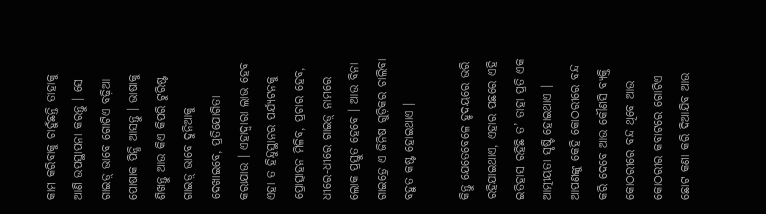କାମ କରିବାକୁ ଚାହୁଁଛନ୍ତି ତାହାକୁ ଆଣି ଉପସ୍ଥାପନା କରନ୍ତୁ । ସେ ଗାଇଡ଼୍ ଭାବେ ଗୋଟିଏ ବଢ଼ିଆ ପୋଷାକ ପିନ୍ଧି ଆସନ୍ତୁ । ଭାଷାକୁ ଶିଖନ୍ତୁ ଆଉ କିଏ କିପରି ଟୁରିଷ୍ଟ ଗାଇଡ଼୍ ଭାବେ ଦୁନିଆକୁ ଦେଖାଇବେ, ପ୍ରତିଯୋଗିତା କରାଯାଉ । ଏହାଦ୍ୱାରା ଲାଭ ହେବ ଏହା ତ ହିନ୍ଦୁସ୍ଥାନର ପର୍ଯ୍ୟଟନକୁ ପ୍ରୋତ୍ସାହନ ମିଳିବ, ପ୍ରଚାର ହେବ, ଧୀରେ-ଧୀରେ ଗାଇଡ଼୍ ନାମରେ ଲୋକ ପ୍ରସ୍ତୁତ ହେବେ । ଆଉ ବିନା ଗାଇଡ଼୍ରେ ଏ ଜିନିଷ ଗୁଡ଼ିକର ଚାଲିବା ବହୁତ କଷ୍ଟ ହୋଇଥାଏ ।

କିନ୍ତୁ ଯେତେବେଳେ ହୃଦୟରେ ଭରି ରହିଯାଇଥାଏ, ଏହାର ପଛରେ ଏହି ଇତିହାସ ରହିଛି ତ’ ତାହା ପ୍ରତି ଏକ ଆତ୍ମୀୟତା ସୃଷ୍ଟି ହୋଇଥାଏ । ଆପଣଙ୍କୁ କେହି କୋଠରୀରେ ବନ୍ଦ କରି ଦେବେ ଆଉ କୌଣସି ବ୍ୟକ୍ତି କୋଠରୀରେ ବନ୍ଦ ଥିବେ ଆଉ କୋଠରୀର କବାଟରେ ଗୋଟିଏ ଛୋଟ କଣା କରି ଦିଆଯିବ ଆଉ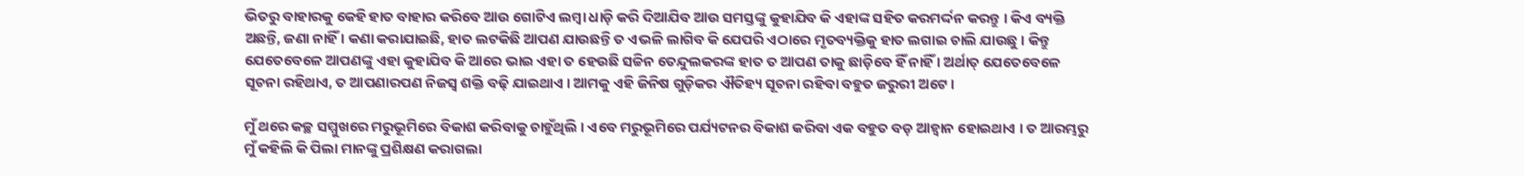ଭିତରୁ ବାହାରକୁ କେହି ହାତ ବାହାର କରିବେ ଆଉ ଗୋଟିଏ ଲମ୍ବା ଧାଡ଼ି କରି ଦିଆଯିବ ଆଉ ସମସ୍ତଙ୍କୁ କୁହାଯିବ କି ଏହାଙ୍କ ସହିତ କରମର୍ଦ୍ଦନ କରନ୍ତୁ । କିଏ ବ୍ୟକ୍ତି ଅଛନ୍ତି, ଜଣା ନାହିଁ । କଣା କରାଯାଇଛି, ହାତ ଲଟକିଛି ଆପଣ ଯାଉଛନ୍ତି ତ ଏଭଳି ଲାଗିବ କି ଯେପରି ଏଠାରେ ମୃତବ୍ୟକ୍ତିକୁ ହାତ ଲଗାଇ ଚାଲି ଯାଉଛୁ । କିନ୍ତୁ ଯେତେବେଳେ ଆପଣଙ୍କୁ ଏହା କୁହାଯିବ କି ଆରେ ଭାଇ ଏହା ତ ହେଉଛି ସଚ୍ଚିନ ତେନ୍ଦୁଲକରଙ୍କ ହାତ ତ ଆପଣ ତାକୁ ଛାଡ଼ିବେ ହିଁ ନାହିଁ । ଅର୍ଥାତ୍ ଯେତେବେଳେ ସୂଚନା ରହିଥାଏ, ତ ଆପଣାରପଣ ନିଜସ୍ୱ ଶକ୍ତି ବଢ଼ି ଯାଇଥାଏ । ଆମକୁ ଏହି ଜିନିଷ ଗୁଡ଼ିକର ଐତିହ୍ୟ ସୂଚନା ରହିବା ବହୁତ ଜରୁରୀ ଅଟେ ।

ମୁଁ ଥରେ କଚ୍ଛ ସମ୍ମୁଖରେ ମରୁଭୂମିରେ ବିକାଶ କରିବାକୁ ଚାହୁଁଥିଲି । ଏବେ ମରୁଭୂମିରେ ପର୍ଯ୍ୟଟନର ବିକାଶ କରିବା ଏକ ବହୁତ ବଡ଼ ଆହ୍ୱାନ ହୋଇଥାଏ । ତ ଆରମ୍ଭରୁ ମୁଁ କହିଲି କି ପିଲା ମାନଙ୍କୁ ପ୍ରଶିକ୍ଷଣ କରାଗଲା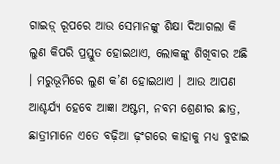ଗାଇଡ଼୍ ରୂପରେ ଆଉ ସେମାନଙ୍କୁ ଶିକ୍ଷା ଦିଆଗଲା କି ଲୁଣ କିପରି ପ୍ରସ୍ତୁତ ହୋଇଥାଏ, ଲୋକଙ୍କୁ ଶିଖିବାର ଅଛି । ମରୁଭୂମିରେ ଲୁଣ କ’ଣ ହୋଇଥାଏ । ଆଉ ଆପଣ ଆଶ୍ଚର୍ଯ୍ୟ ହେବେ ଆଜ୍ଞା ଅଷ୍ଟମ, ନବମ ଶ୍ରେଣୀର ଛାତ୍ର, ଛାତ୍ରୀମାନେ ଏତେ ବଢ଼ିଆ ଢ଼ଂଗରେ କାହାକୁ ମଧ୍ୟ ବୁଝାଇ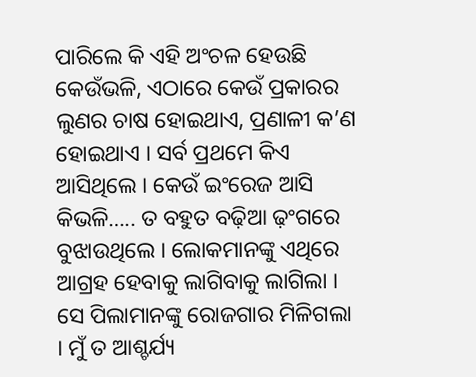ପାରିଲେ କି ଏହି ଅଂଚଳ ହେଉଛି କେଉଁଭଳି, ଏଠାରେ କେଉଁ ପ୍ରକାରର ଲୁଣର ଚାଷ ହୋଇଥାଏ, ପ୍ରଣାଳୀ କ’ଣ ହୋଇଥାଏ । ସର୍ବ ପ୍ରଥମେ କିଏ ଆସିଥିଲେ । କେଉଁ ଇଂରେଜ ଆସି କିଭଳି….. ତ ବହୁତ ବଢ଼ିଆ ଢ଼ଂଗରେ ବୁଝାଉଥିଲେ । ଲୋକମାନଙ୍କୁ ଏଥିରେ ଆଗ୍ରହ ହେବାକୁ ଲାଗିବାକୁ ଲାଗିଲା । ସେ ପିଲାମାନଙ୍କୁ ରୋଜଗାର ମିଳିଗଲା । ମୁଁ ତ ଆଶ୍ଚର୍ଯ୍ୟ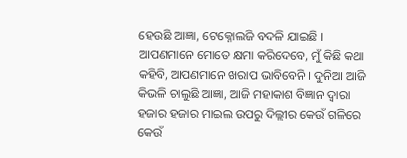ହେଉଛି ଆଜ୍ଞା, ଟେକ୍ନୋଲଜି ବଦଳି ଯାଇଛି । ଆପଣମାନେ ମୋତେ କ୍ଷମା କରିଦେବେ, ମୁଁ କିଛି କଥା କହିବି, ଆପଣମାନେ ଖରାପ ଭାବିବେନି । ଦୁନିଆ ଆଜି କିଭଳି ଚାଲୁଛି ଆଜ୍ଞା, ଆଜି ମହାକାଶ ବିଜ୍ଞାନ ଦ୍ୱାରା ହଜାର ହଜାର ମାଇଲ ଉପରୁ ଦିଲ୍ଲୀର କେଉଁ ଗଳିରେ କେଉଁ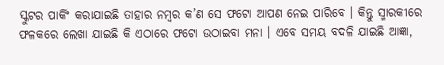ସ୍କୁଟର ପାର୍କିଂ କରାଯାଇଛି ତାହାର ନମ୍ବର କ’ଣ ସେ ଫଟୋ ଆପଣ ନେଇ ପାରିବେ । କିନ୍ତୁ ସ୍ମାରକୀରେ ଫଳକରେ ଲେଖା ଯାଇଛି କି ଏଠାରେ ଫଟୋ ଉଠାଇବା ମନା । ଏବେ ସମୟ ବଦଳି ଯାଇଛି ଆଜ୍ଞା,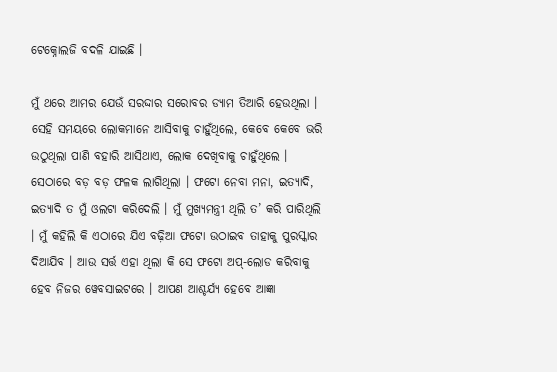ଟେକ୍ନୋଲଜି ବଦଳି ଯାଇଛି ।

ମୁଁ ଥରେ ଆମର ଯେଉଁ ସରଦ୍ଦାର ସରୋବର ଡ୍ୟାମ ତିଆରି ହେଉଥିଲା । ସେହି ସମୟରେ ଲୋକମାନେ ଆସିବାକୁ ଚାହୁଁଥିଲେ, କେବେ କେବେ ଭରି ଉଠୁଥିଲା ପାଣି ବହାରି ଆସିଥାଏ, ଲୋକ ଦେଖିବାକୁ ଚାହୁଁଥିଲେ । ସେଠାରେ ବଡ଼ ବଡ଼ ଫଳକ ଲାଗିଥିଲା । ଫଟୋ ନେବା ମନା, ଇତ୍ୟାଦି, ଇତ୍ୟାଦି ତ ମୁଁ ଓଲଟା କରିଦେଲି । ମୁଁ ମୁଖ୍ୟମନ୍ତ୍ରୀ ଥିଲି ତ’ କରି ପାରିଥିଲି । ମୁଁ କହିଲି କି ଏଠାରେ ଯିଏ ବଢ଼ିଆ ଫଟୋ ଉଠାଇବ ତାହାକୁ ପୁରସ୍କାର ଦିଆଯିବ । ଆଉ ସର୍ତ୍ତ ଏହା ଥିଲା କି ସେ ଫଟୋ ଅପ୍-ଲୋଡ କରିବାକୁ ହେବ ନିଜର ୱେବସାଇଟରେ । ଆପଣ ଆଶ୍ଚର୍ଯ୍ୟ ହେବେ ଆଜ୍ଞା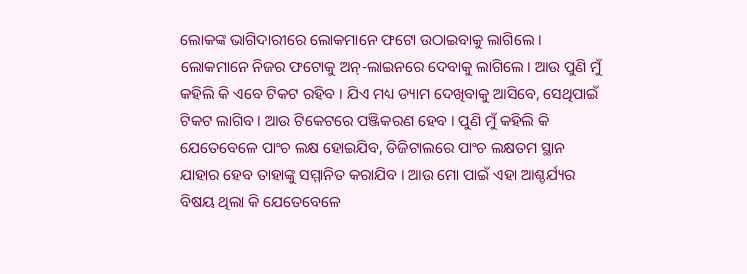ଲୋକଙ୍କ ଭାଗିଦାରୀରେ ଲୋକମାନେ ଫଟୋ ଉଠାଇବାକୁ ଲାଗିଲେ । ଲୋକମାନେ ନିଜର ଫଟୋକୁ ଅନ୍-ଲାଇନରେ ଦେବାକୁ ଲାଗିଲେ । ଆଉ ପୁଣି ମୁଁ କହିଲି କି ଏବେ ଟିକଟ ରହିବ । ଯିଏ ମଧ୍ୟ ଡ୍ୟାମ ଦେଖିବାକୁ ଆସିବେ, ସେଥିପାଇଁ ଟିକଟ ଲାଗିବ । ଆଉ ଟିକେଟରେ ପଞ୍ଜିକରଣ ହେବ । ପୁଣି ମୁଁ କହିଲି କି ଯେତେବେଳେ ପାଂଚ ଲକ୍ଷ ହୋଇଯିବ, ଡିଜିଟାଲରେ ପାଂଚ ଲକ୍ଷତମ ସ୍ଥାନ ଯାହାର ହେବ ତାହାଙ୍କୁ ସମ୍ମାନିତ କରାଯିବ । ଆଉ ମୋ ପାଇଁ ଏହା ଆଶ୍ଚର୍ଯ୍ୟର ବିଷୟ ଥିଲା କି ଯେତେବେଳେ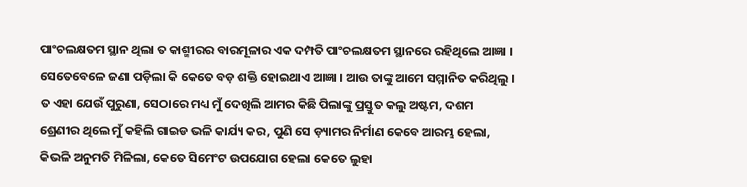ପାଂଚଲକ୍ଷତମ ସ୍ଥାନ ଥିଲା ତ କାଶ୍ମୀରର ବାରମୂଳାର ଏକ ଦମ୍ପତି ପାଂଚଲକ୍ଷତମ ସ୍ଥାନରେ ରହିଥିଲେ ଆଜ୍ଞା । ସେତେବେଳେ ଜଣା ପଡ଼ିଲା କି କେତେ ବଡ଼ ଶକ୍ତି ହୋଇଥାଏ ଆଜ୍ଞା । ଆଉ ତାଙ୍କୁ ଆମେ ସମ୍ମାନିତ କରିଥିଲୁ । ତ ଏହା ଯେଉଁ ପୁରୁଣା, ସେଠାରେ ମଧ୍ୟ ମୁଁ ଦେଖିଲି ଆମର କିଛି ପିଲାଙ୍କୁ ପ୍ରସ୍ତୁତ କଲୁ ଅଷ୍ଟମ, ଦଶମ ଶ୍ରେଣୀର ଥିଲେ ମୁଁ କହିଲି ଗାଇଡ ଭଳି କାର୍ଯ୍ୟ କର, ପୁଣି ସେ ଡ଼୍ୟାମର ନିର୍ମାଣ କେବେ ଆରମ୍ଭ ହେଲା, କିଭଳି ଅନୁମତି ମିଳିଲା, କେତେ ସିମେଂଟ ଉପଯୋଗ ହେଲା କେତେ ଲୁହା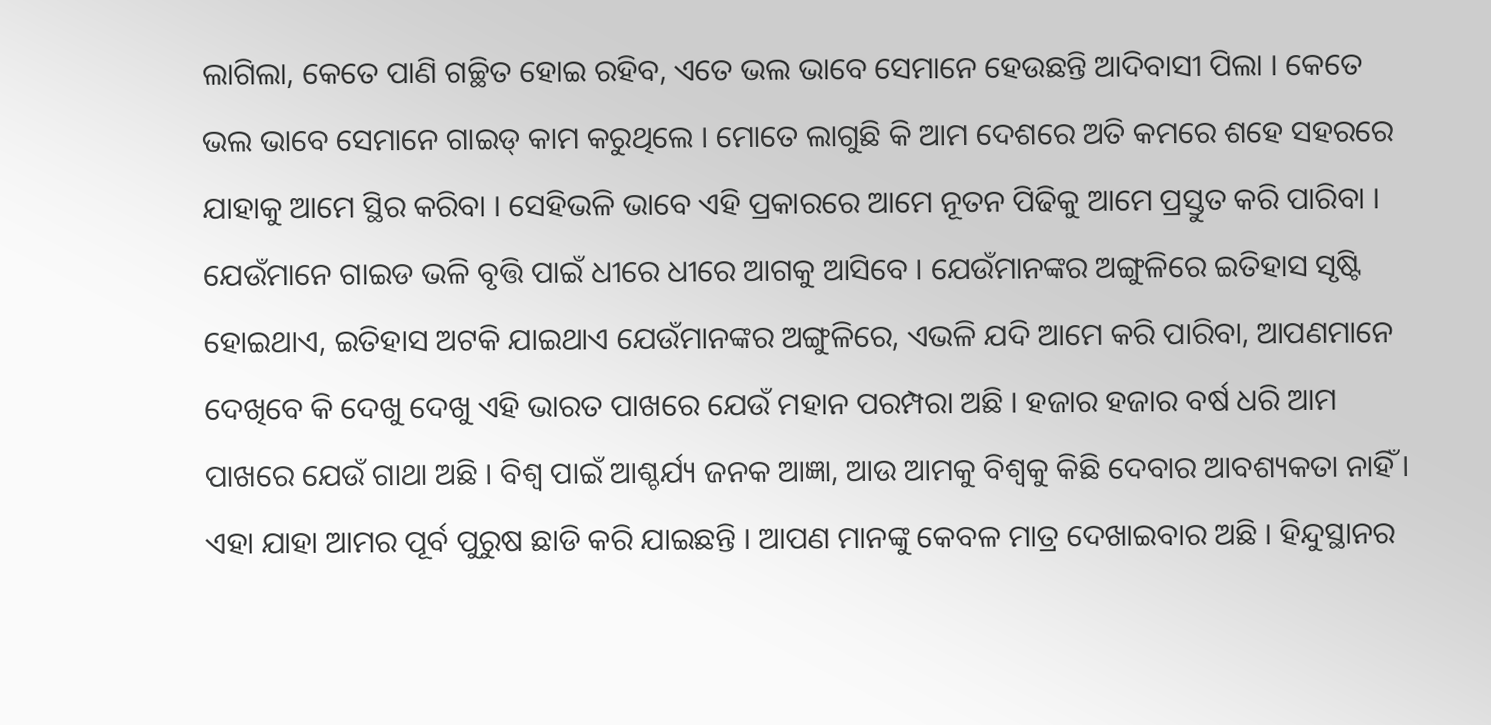ଲାଗିଲା, କେତେ ପାଣି ଗଚ୍ଛିତ ହୋଇ ରହିବ, ଏତେ ଭଲ ଭାବେ ସେମାନେ ହେଉଛନ୍ତି ଆଦିବାସୀ ପିଲା । କେତେ ଭଲ ଭାବେ ସେମାନେ ଗାଇଡ୍ କାମ କରୁଥିଲେ । ମୋତେ ଲାଗୁଛି କି ଆମ ଦେଶରେ ଅତି କମରେ ଶହେ ସହରରେ ଯାହାକୁ ଆମେ ସ୍ଥିର କରିବା । ସେହିଭଳି ଭାବେ ଏହି ପ୍ରକାରରେ ଆମେ ନୂତନ ପିଢିକୁ ଆମେ ପ୍ରସ୍ତୁତ କରି ପାରିବା । ଯେଉଁମାନେ ଗାଇଡ ଭଳି ବୃତ୍ତି ପାଇଁ ଧୀରେ ଧୀରେ ଆଗକୁ ଆସିବେ । ଯେଉଁମାନଙ୍କର ଅଙ୍ଗୁଳିରେ ଇତିହାସ ସୃଷ୍ଟି ହୋଇଥାଏ, ଇତିହାସ ଅଟକି ଯାଇଥାଏ ଯେଉଁମାନଙ୍କର ଅଙ୍ଗୁଳିରେ, ଏଭଳି ଯଦି ଆମେ କରି ପାରିବା, ଆପଣମାନେ ଦେଖିବେ କି ଦେଖୁ ଦେଖୁ ଏହି ଭାରତ ପାଖରେ ଯେଉଁ ମହାନ ପରମ୍ପରା ଅଛି । ହଜାର ହଜାର ବର୍ଷ ଧରି ଆମ ପାଖରେ ଯେଉଁ ଗାଥା ଅଛି । ବିଶ୍ୱ ପାଇଁ ଆଶ୍ଚର୍ଯ୍ୟ ଜନକ ଆଜ୍ଞା, ଆଉ ଆମକୁ ବିଶ୍ୱକୁ କିଛି ଦେବାର ଆବଶ୍ୟକତା ନାହିଁ । ଏହା ଯାହା ଆମର ପୂର୍ବ ପୁରୁଷ ଛାଡି କରି ଯାଇଛନ୍ତି । ଆପଣ ମାନଙ୍କୁ କେବଳ ମାତ୍ର ଦେଖାଇବାର ଅଛି । ହିନ୍ଦୁସ୍ଥାନର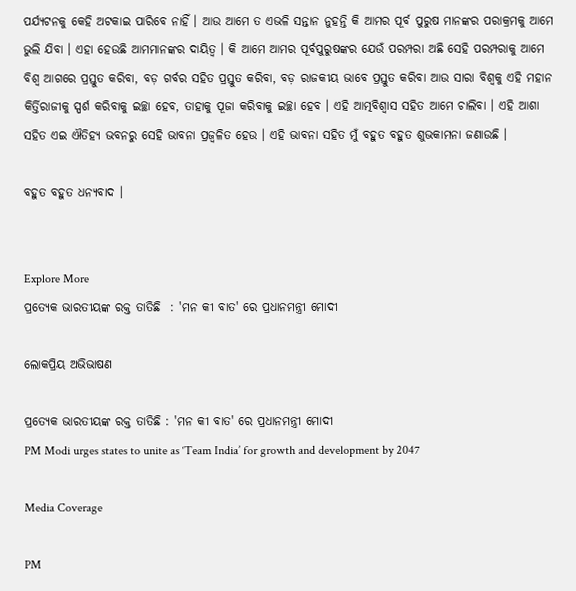ପର୍ଯ୍ୟଟନକୁ କେହି ଅଟକାଇ ପାରିବେ ନାହିଁ । ଆଉ ଆମେ ତ ଏଭଳି ସନ୍ତାନ ନୁହନ୍ତି କି ଆମର ପୂର୍ବ ପୁରୁଷ ମାନଙ୍କର ପରାକ୍ରମକୁ ଆମେ ଭୁଲି ଯିବା । ଏହା ହେଉଛି ଆମମାନଙ୍କର ଦାୟିତ୍ୱ । କି ଆମେ ଆମର ପୂର୍ବପୁରୁଷଙ୍କର ଯେଉଁ ପରମ୍ପରା ଅଛି ସେହି ପରମ୍ପରାକୁ ଆମେ ବିଶ୍ୱ ଆଗରେ ପ୍ରସ୍ତୁତ କରିବା, ବଡ଼ ଗର୍ବର ସହିତ ପ୍ରସ୍ତୁତ କରିବା, ବଡ଼ ରାଜକୀୟ ଭାବେ ପ୍ରସ୍ତୁତ କରିବା ଆଉ ସାରା ବିଶ୍ୱକୁ ଏହି ମହାନ କିର୍ତ୍ତିରାଜୀକୁ ସ୍ପର୍ଶ କରିବାକୁ ଇଚ୍ଛା ହେବ, ତାହାକୁ ପୂଜା କରିବାକୁ ଇଚ୍ଛା ହେବ । ଏହି ଆତ୍ମବିଶ୍ୱାସ ସହିତ ଆମେ ଚାଲିବା । ଏହି ଆଶା ସହିତ ଏଇ ଐତିହ୍ୟ ଭବନରୁ ସେହି ଭାବନା ପ୍ରଜ୍ଵଳିତ ହେଉ । ଏହି ଭାବନା ସହିତ ମୁଁ ବହୁତ ବହୁତ ଶୁଭକାମନା ଜଣାଉଛି ।

ବହୁତ ବହୁତ ଧନ୍ୟବାଦ ।


Explore More
ପ୍ରତ୍ୟେକ ଭାରତୀୟଙ୍କ ରକ୍ତ ତାତିଛି  : 'ମନ କୀ ବାତ' ରେ ପ୍ରଧାନମନ୍ତ୍ରୀ ମୋଦୀ

ଲୋକପ୍ରିୟ ଅଭିଭାଷଣ

ପ୍ରତ୍ୟେକ ଭାରତୀୟଙ୍କ ରକ୍ତ ତାତିଛି : 'ମନ କୀ ବାତ' ରେ ପ୍ରଧାନମନ୍ତ୍ରୀ ମୋଦୀ
PM Modi urges states to unite as ‘Team India’ for growth and development by 2047

Media Coverage

PM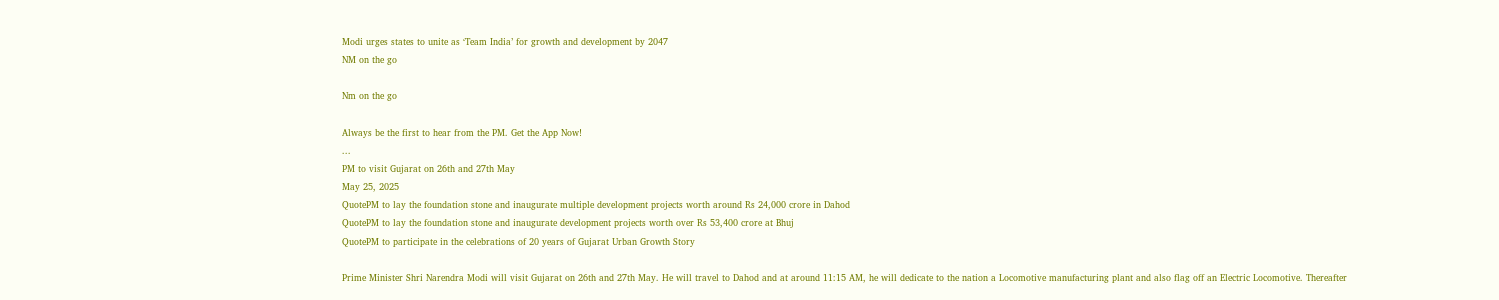Modi urges states to unite as ‘Team India’ for growth and development by 2047
NM on the go

Nm on the go

Always be the first to hear from the PM. Get the App Now!
...
PM to visit Gujarat on 26th and 27th May
May 25, 2025
QuotePM to lay the foundation stone and inaugurate multiple development projects worth around Rs 24,000 crore in Dahod
QuotePM to lay the foundation stone and inaugurate development projects worth over Rs 53,400 crore at Bhuj
QuotePM to participate in the celebrations of 20 years of Gujarat Urban Growth Story

Prime Minister Shri Narendra Modi will visit Gujarat on 26th and 27th May. He will travel to Dahod and at around 11:15 AM, he will dedicate to the nation a Locomotive manufacturing plant and also flag off an Electric Locomotive. Thereafter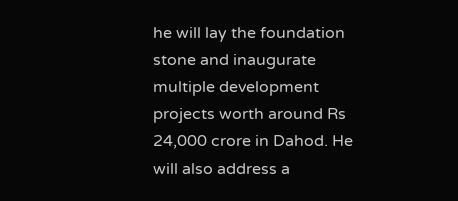he will lay the foundation stone and inaugurate multiple development projects worth around Rs 24,000 crore in Dahod. He will also address a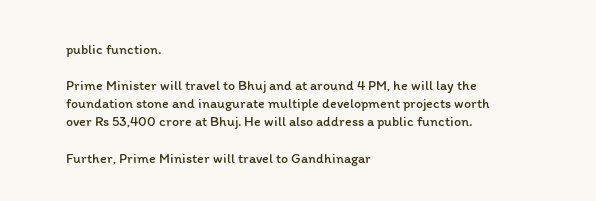public function.

Prime Minister will travel to Bhuj and at around 4 PM, he will lay the foundation stone and inaugurate multiple development projects worth over Rs 53,400 crore at Bhuj. He will also address a public function.

Further, Prime Minister will travel to Gandhinagar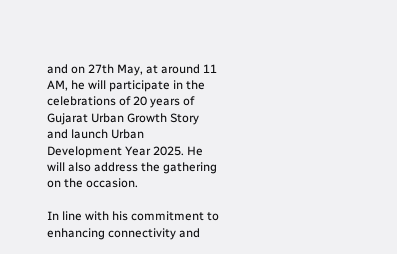and on 27th May, at around 11 AM, he will participate in the celebrations of 20 years of Gujarat Urban Growth Story and launch Urban Development Year 2025. He will also address the gathering on the occasion.

In line with his commitment to enhancing connectivity and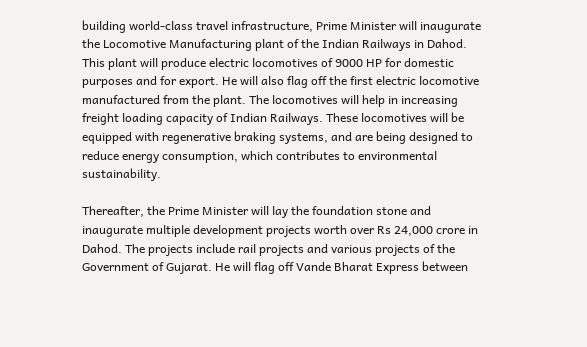building world-class travel infrastructure, Prime Minister will inaugurate the Locomotive Manufacturing plant of the Indian Railways in Dahod. This plant will produce electric locomotives of 9000 HP for domestic purposes and for export. He will also flag off the first electric locomotive manufactured from the plant. The locomotives will help in increasing freight loading capacity of Indian Railways. These locomotives will be equipped with regenerative braking systems, and are being designed to reduce energy consumption, which contributes to environmental sustainability.

Thereafter, the Prime Minister will lay the foundation stone and inaugurate multiple development projects worth over Rs 24,000 crore in Dahod. The projects include rail projects and various projects of the Government of Gujarat. He will flag off Vande Bharat Express between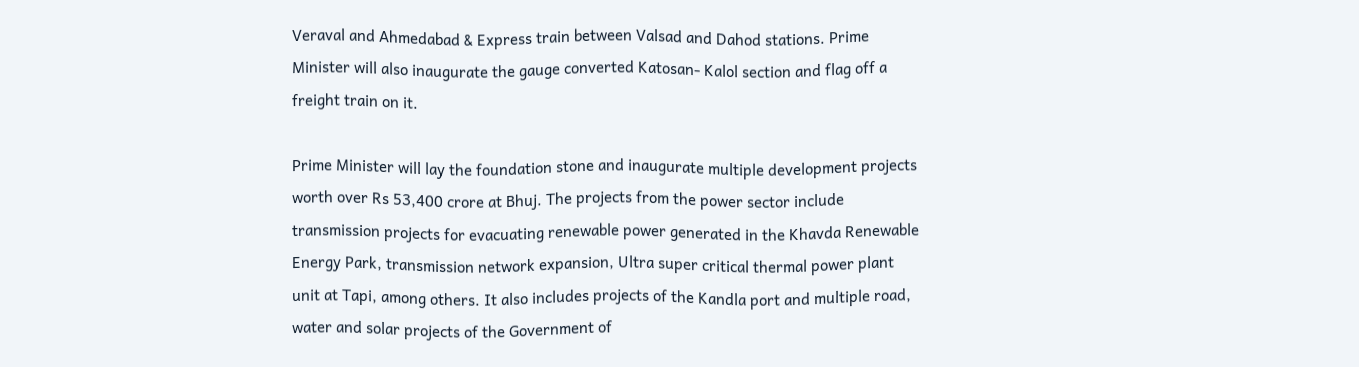Veraval and Ahmedabad & Express train between Valsad and Dahod stations. Prime Minister will also inaugurate the gauge converted Katosan- Kalol section and flag off a freight train on it.

Prime Minister will lay the foundation stone and inaugurate multiple development projects worth over Rs 53,400 crore at Bhuj. The projects from the power sector include transmission projects for evacuating renewable power generated in the Khavda Renewable Energy Park, transmission network expansion, Ultra super critical thermal power plant unit at Tapi, among others. It also includes projects of the Kandla port and multiple road, water and solar projects of the Government of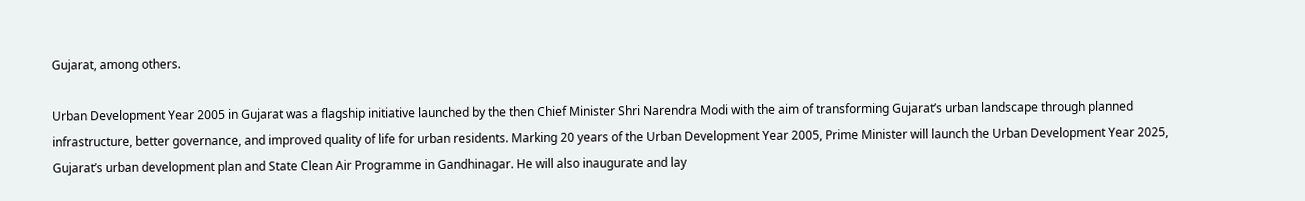Gujarat, among others.

Urban Development Year 2005 in Gujarat was a flagship initiative launched by the then Chief Minister Shri Narendra Modi with the aim of transforming Gujarat’s urban landscape through planned infrastructure, better governance, and improved quality of life for urban residents. Marking 20 years of the Urban Development Year 2005, Prime Minister will launch the Urban Development Year 2025, Gujarat’s urban development plan and State Clean Air Programme in Gandhinagar. He will also inaugurate and lay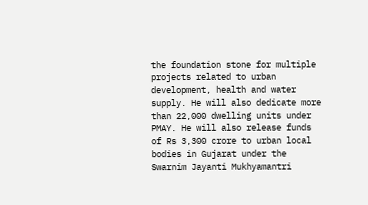the foundation stone for multiple projects related to urban development, health and water supply. He will also dedicate more than 22,000 dwelling units under PMAY. He will also release funds of Rs 3,300 crore to urban local bodies in Gujarat under the Swarnim Jayanti Mukhyamantri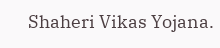Shaheri Vikas Yojana.